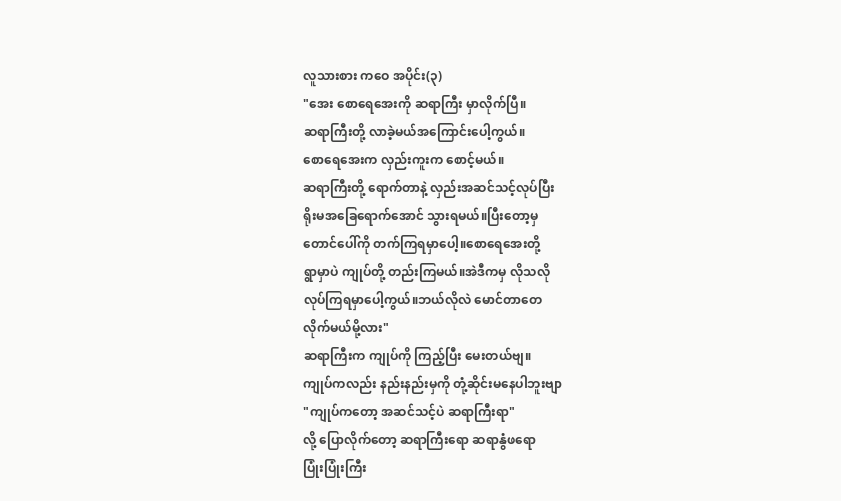လူသားစား ကဝေ အပိုင်း(၃)
"အေး စောရေအေးကို ဆရာကြီး မှာလိုက်ပြီ။
ဆရာကြီးတို့ လာခဲ့မယ်အကြောင်းပေါ့ကွယ်။
စောရေအေးက လှည်းကူးက စောင့်မယ်။
ဆရာကြီးတို့ ရောက်တာနဲ့ လှည်းအဆင်သင့်လုပ်ပြီး
ရိုးမအခြေရောက်အောင် သွားရမယ်။ပြီးတော့မှ
တောင်ပေါ်ကို တက်ကြရမှာပေါ့။စောရေအေးတို့
ရွာမှာပဲ ကျုပ်တို့ တည်းကြမယ်။အဲဒီကမှ လိုသလို
လုပ်ကြရမှာပေါ့ကွယ်။ဘယ်လိုလဲ မောင်တာတေ
လိုက်မယ်မို့လား"
ဆရာကြီးက ကျုပ်ကို ကြည့်ပြီး မေးတယ်ဗျ။
ကျုပ်ကလည်း နည်းနည်းမှကို တုံ့ဆိုင်းမနေပါဘူးဗျာ
"ကျုပ်ကတော့ အဆင်သင့်ပဲ ဆရာကြီးရာ"
လို့ ပြောလိုက်တော့ ဆရာကြီးရော ဆရာနွံဖရော
ပြုံးပြုံးကြီး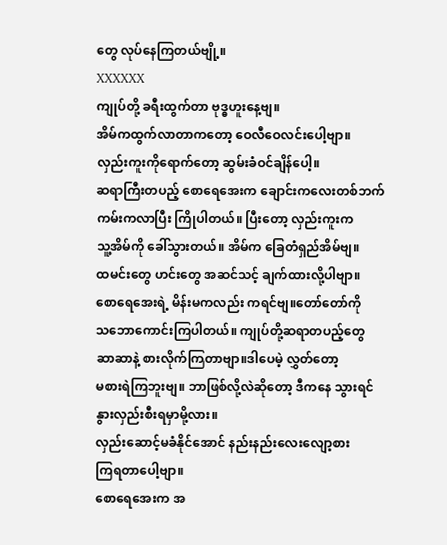တွေ လုပ်နေကြတယ်ဗျို့။
XXXXXX
ကျုပ်တို့ ခရီးထွက်တာ ဗုဒ္ဓဟူးနေ့ဗျ။
အိမ်ကထွက်လာတာကတော့ ဝေလီဝေလင်းပေါ့ဗျာ။
လှည်းကူးကိုရောက်တော့ ဆွမ်းခံဝင်ချိန်ပေါ့။
ဆရာကြီးတပည့် စောရေအေးက ချောင်းကလေးတစ်ဘက်
ကမ်းကလာပြီး ကြိုပါတယ်။ ပြီးတော့ လှည်းကူးက
သူ့အိမ်ကို ခေါ်သွားတယ်။ အိမ်က ခြေတံရှည်အိမ်ဗျ။
ထမင်းတွေ ဟင်းတွေ အဆင်သင့် ချက်ထားလို့ပါဗျာ။
စောရေအေးရဲ့ မိန်းမကလည်း ကရင်ဗျ။တော်တော်ကို
သဘောကောင်းကြပါတယ်။ ကျုပ်တို့ဆရာတပည့်တွေ
ဆာဆာနဲ့ စားလိုက်ကြတာဗျာ။ဒါပေမဲ့ လွှတ်တော့
မစားရဲကြဘူးဗျ။ ဘာဖြစ်လို့လဲဆိုတော့ ဒီကနေ သွားရင်
နွားလှည်းစီးရမှာမို့လား။
လှည်းဆောင့်မခံနိုင်အောင် နည်းနည်းလေးလျော့စား
ကြရတာပေါ့ဗျာ။
စောရေအေးက အ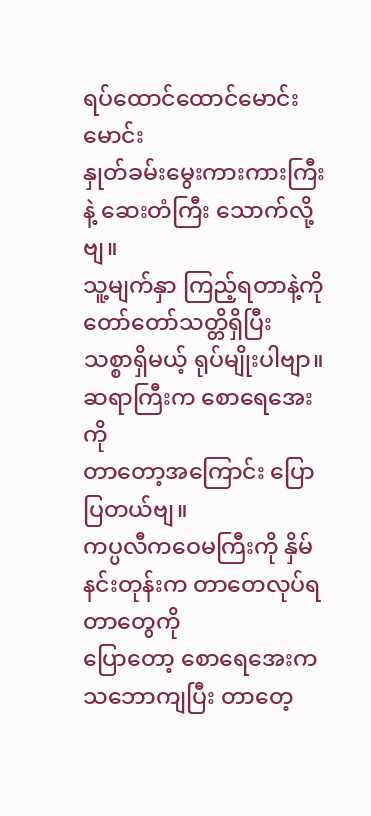ရပ်ထောင်ထောင်မောင်းမောင်း
နှုတ်ခမ်းမွေးကားကားကြီးနဲ့ ဆေးတံကြီး သောက်လို့ဗျ။
သူ့မျက်နှာ ကြည့်ရတာနဲ့ကို တော်တော်သတ္တိရှိပြီး
သစ္စာရှိမယ့် ရုပ်မျိုးပါဗျာ။ဆရာကြီးက စောရေအေးကို
တာတော့အကြောင်း ပြောပြတယ်ဗျ။
ကပ္ပလီကဝေမကြီးကို နှိမ်နင်းတုန်းက တာတေလုပ်ရတာတွေကို
ပြောတော့ စောရေအေးက သဘောကျပြီး တာတေ့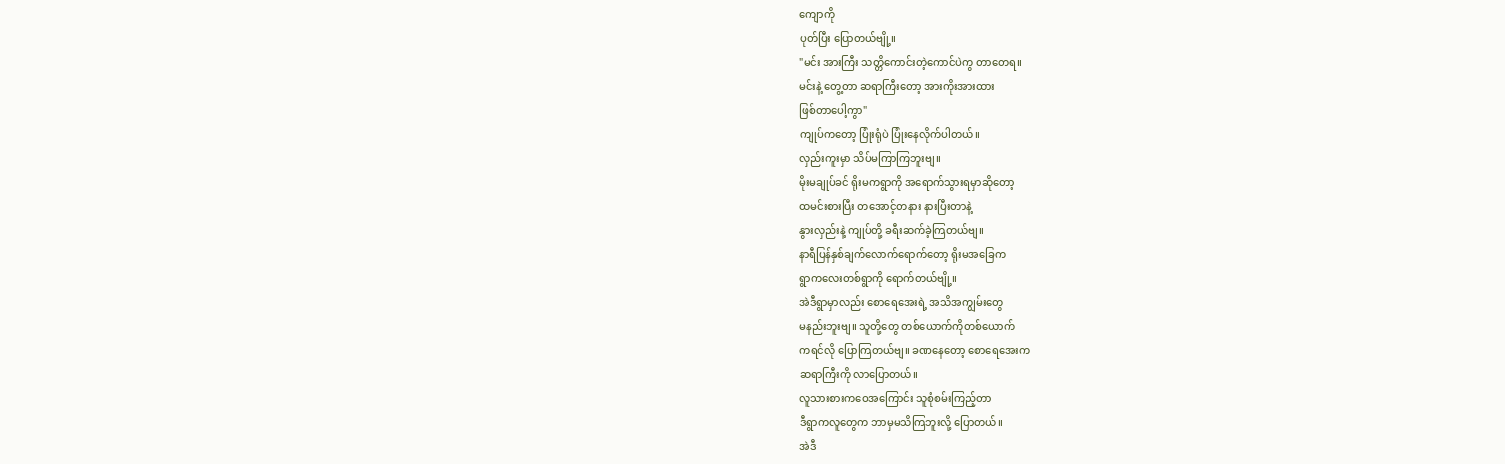ကျောကို
ပုတ်ပြီး ပြောတယ်ဗျို့။
"မင်း အားကြီး သတ္တိကောင်းတဲ့ကောင်ပဲကွ တာတေရ။
မင်းနဲ့ တွေ့တာ ဆရာကြီးတော့ အားကိုးအားထား
ဖြစ်တာပေါ့ကွာ"
ကျုပ်ကတော့ ပြုံးရုံပဲ ပြုံးနေလိုက်ပါတယ်။
လှည်းကူးမှာ သိပ်မကြာကြဘူးဗျ။
မိုးမချုပ်ခင် ရိုးမကရွာကို အရောက်သွားရမှာဆိုတော့
ထမင်းစားပြီး တအောင့်တနား နားပြီးတာနဲ့
နွားလှည်းနဲ့ ကျုပ်တို့ ခရီးဆက်ခဲ့ကြတယ်ဗျ။
နာရီပြန်နှစ်ချက်လောက်ရောက်တော့ ရိုးမအခြေက
ရွာကလေးတစ်ရွာကို ရောက်တယ်ဗျို့။
အဲဒီရွာမှာလည်း စောရေအေးရဲ့ အသိအကျွမ်းတွေ
မနည်းဘူးဗျ။ သူတို့တွေ တစ်ယောက်ကိုတစ်ယောက်
ကရင်လို ပြောကြတယ်ဗျ။ ခဏနေတော့ စောရေအေးက
ဆရာကြီးကို လာပြောတယ်။
လူသားစားကဝေအကြောင်း သူစုံစမ်းကြည့်တာ
ဒီရွာကလူတွေက ဘာမှမသိကြဘူးလို့ ပြောတယ်။
အဲဒီ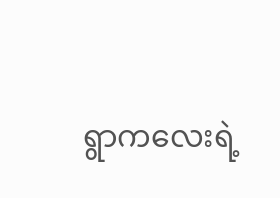ရွာကလေးရဲ့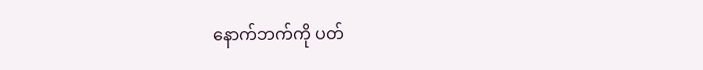နောက်ဘက်ကို ပတ်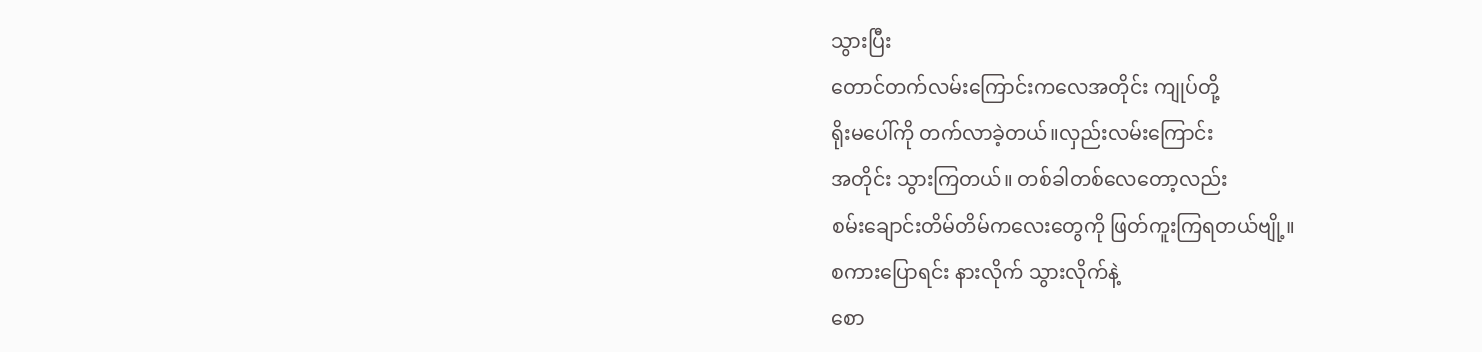သွားပြီး
တောင်တက်လမ်းကြောင်းကလေအတိုင်း ကျုပ်တို့
ရိုးမပေါ်ကို တက်လာခဲ့တယ်။လှည်းလမ်းကြောင်း
အတိုင်း သွားကြတယ်။ တစ်ခါတစ်လေတော့လည်း
စမ်းချောင်းတိမ်တိမ်ကလေးတွေကို ဖြတ်ကူးကြရတယ်ဗျို့။
စကားပြောရင်း နားလိုက် သွားလိုက်နဲ့
စော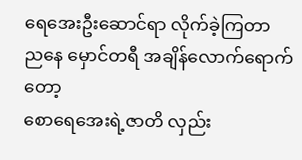ရေအေးဦးဆောင်ရာ လိုက်ခဲ့ကြတာ
ညနေ မှောင်တရီ အချိန်လောက်ရောက်တော့
စောရေအေးရဲ့ဇာတိ လှည်း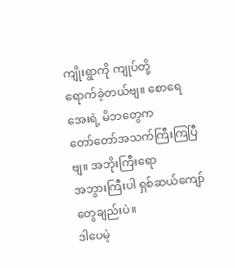ကျိုးရွာကို ကျုပ်တို့
ရောက်ခဲ့တယ်ဗျ။ စောရေအေးရဲ့ မိဘတွေက
တော်တော်အသက်ကြီးကြပြီဗျ။ အဘိုးကြီးရော
အဘွားကြီးပါ ရှစ်ဆယ်ကျော်တွေချည်းပဲ။
ဒါပေမဲ့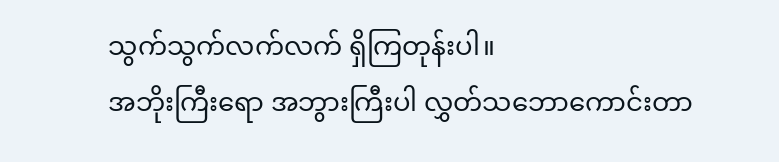သွက်သွက်လက်လက် ရှိကြတုန်းပါ။
အဘိုးကြီးရော အဘွားကြီးပါ လွှတ်သဘောကောင်းတာ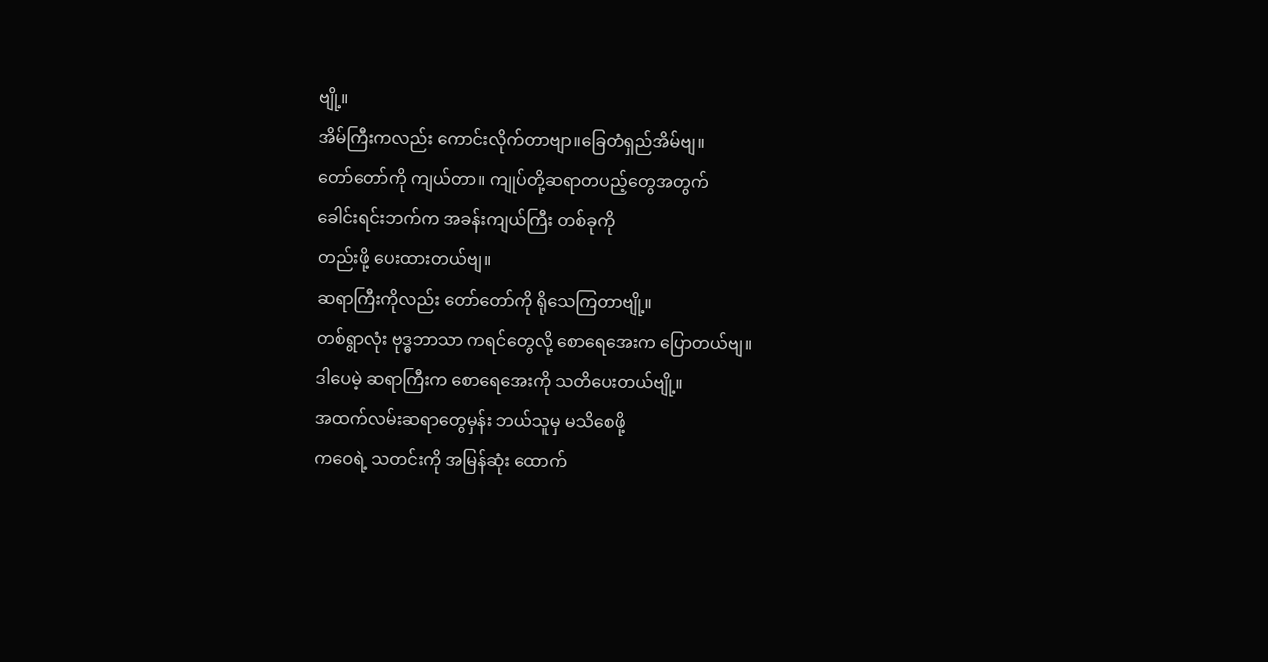ဗျို့။
အိမ်ကြီးကလည်း ကောင်းလိုက်တာဗျာ။ခြေတံရှည်အိမ်ဗျ။
တော်တော်ကို ကျယ်တာ။ ကျုပ်တို့ဆရာတပည့်တွေအတွက်
ခေါင်းရင်းဘက်က အခန်းကျယ်ကြီး တစ်ခုကို
တည်းဖို့ ပေးထားတယ်ဗျ။
ဆရာကြီးကိုလည်း တော်တော်ကို ရိုသေကြတာဗျို့။
တစ်ရွာလုံး ဗုဒ္ဓဘာသာ ကရင်တွေလို့ စောရေအေးက ပြောတယ်ဗျ။
ဒါပေမဲ့ ဆရာကြီးက စောရေအေးကို သတိပေးတယ်ဗျို့။
အထက်လမ်းဆရာတွေမှန်း ဘယ်သူမှ မသိစေဖို့
ကဝေရဲ့ သတင်းကို အမြန်ဆုံး ထောက်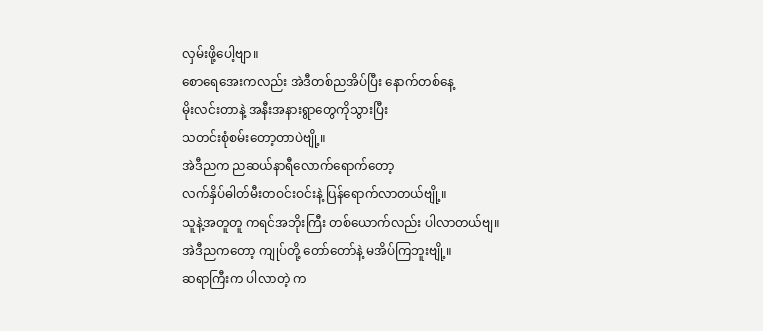လှမ်းဖို့ပေါ့ဗျာ။
စောရေအေးကလည်း အဲဒီတစ်ညအိပ်ပြီး နောက်တစ်နေ့
မိုးလင်းတာနဲ့ အနီးအနားရွာတွေကိုသွားပြီး
သတင်းစုံစမ်းတော့တာပဲဗျို့။
အဲဒီညက ညဆယ်နာရီလောက်ရောက်တော့
လက်နှိပ်ဓါတ်မီးတဝင်းဝင်းနဲ့ ပြန်ရောက်လာတယ်ဗျို့။
သူနဲ့အတူတူ ကရင်အဘိုးကြီး တစ်ယောက်လည်း ပါလာတယ်ဗျ။
အဲဒီညကတော့ ကျုပ်တို့ တော်တော်နဲ့ မအိပ်ကြဘူးဗျို့။
ဆရာကြီးက ပါလာတဲ့ က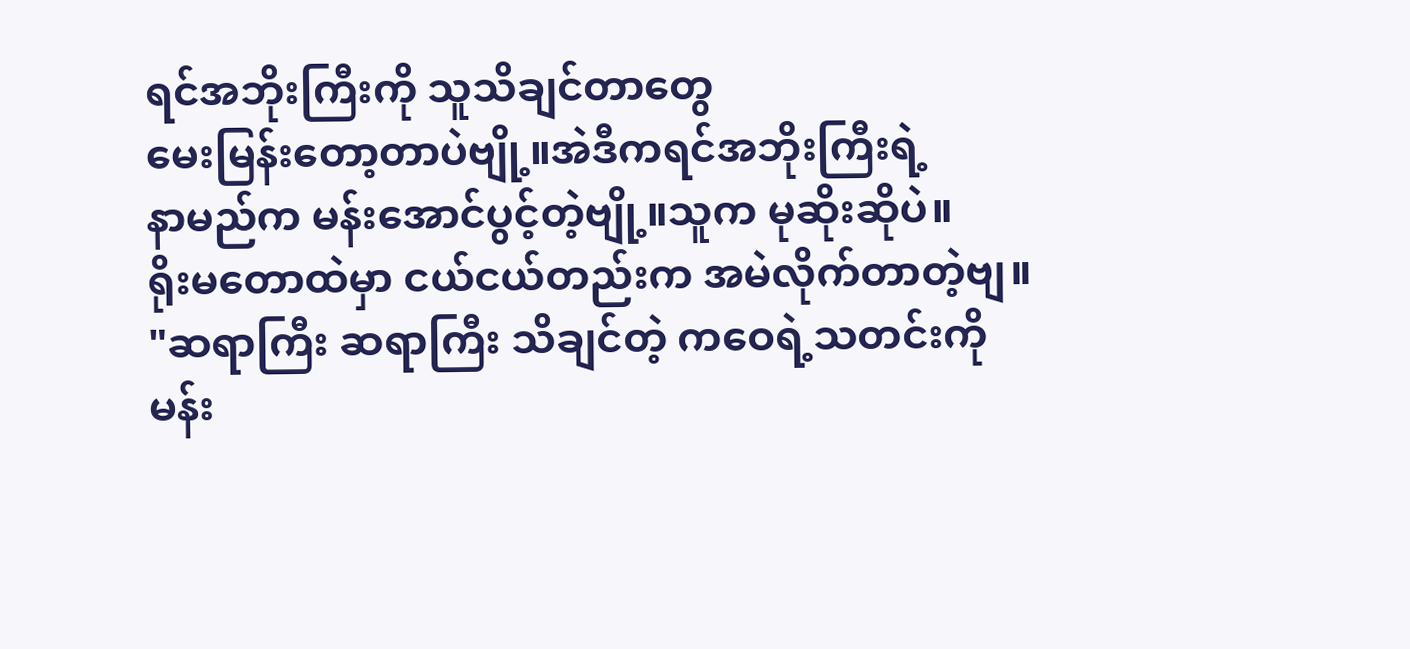ရင်အဘိုးကြီးကို သူသိချင်တာတွေ
မေးမြန်းတော့တာပဲဗျို့။အဲဒီကရင်အဘိုးကြီးရဲ့
နာမည်က မန်းအောင်ပွင့်တဲ့ဗျို့။သူက မုဆိုးဆိုပဲ။
ရိုးမတောထဲမှာ ငယ်ငယ်တည်းက အမဲလိုက်တာတဲ့ဗျ။
"ဆရာကြီး ဆရာကြီး သိချင်တဲ့ ကဝေရဲ့သတင်းကို
မန်း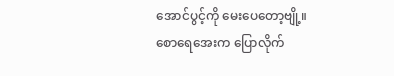အောင်ပွင့်ကို မေးပေတော့ဗျို့။
စောရေအေးက ပြောလိုက်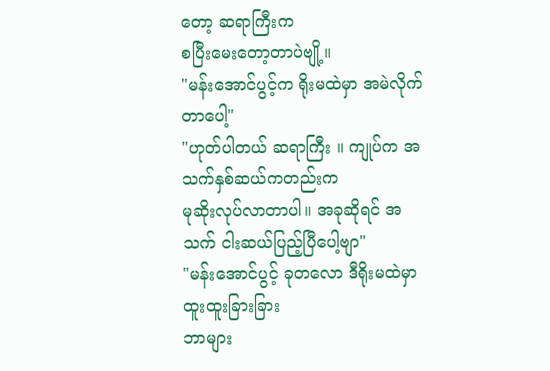တော့ ဆရာကြီးက
စပြီးမေးတော့တာပဲဗျို့။
"မန်းအောင်ပွင့်က ရိုးမထဲမှာ အမဲလိုက်တာပေါ့"
"ဟုတ်ပါတယ် ဆရာကြီး ။ ကျုပ်က အသက်နှစ်ဆယ်ကတည်းက
မုဆိုးလုပ်လာတာပါ။ အခုဆိုရင် အသက် ငါးဆယ်ပြည့်ပြီပေါ့ဗျာ"
"မန်းအောင်ပွင့် ခုတလော ဒီရိုးမထဲမှာ ထူးထူးခြားခြား
ဘာများ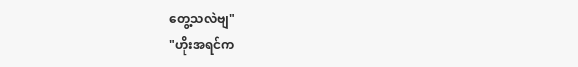တွေ့သလဲဗျ"
"ဟိုးအရင်က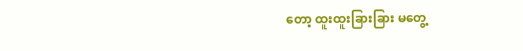တော့ ထူးထူးခြားခြား မတွေ့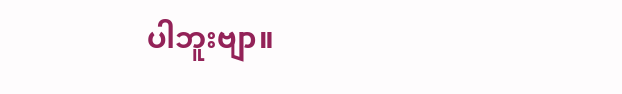ပါဘူးဗျာ။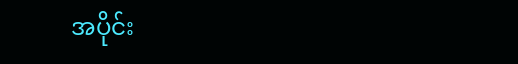အပိုင်း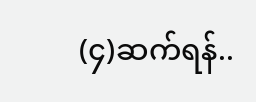(၄)ဆက်ရန်..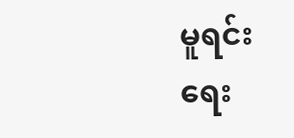မူရင်းရေး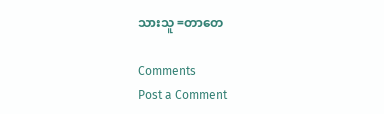သားသူ =တာတေ

Comments
Post a Comment